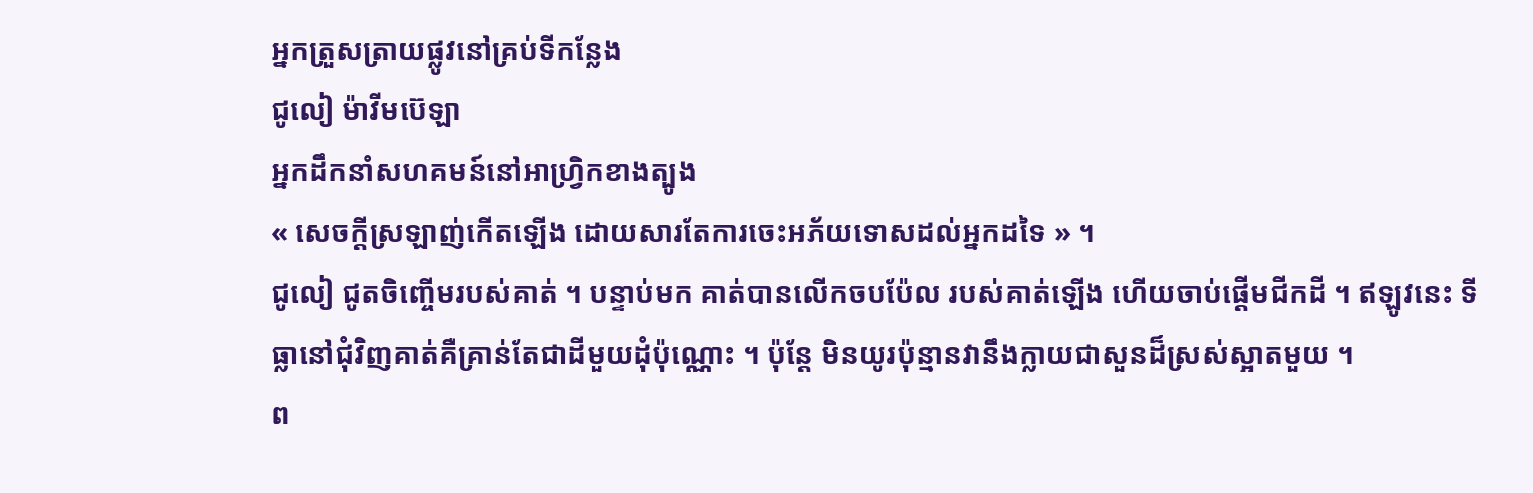អ្នកត្រួសត្រាយផ្លូវនៅគ្រប់ទីកន្លែង
ជូលៀ ម៉ាវីមប៊េឡា
អ្នកដឹកនាំសហគមន៍នៅអាហ្វ្រិកខាងត្បូង
« សេចក្តីស្រឡាញ់កើតឡើង ដោយសារតែការចេះអភ័យទោសដល់អ្នកដទៃ » ។
ជូលៀ ជូតចិញ្ចើមរបស់គាត់ ។ បន្ទាប់មក គាត់បានលើកចបប៉ែល របស់គាត់ឡើង ហើយចាប់ផ្តើមជីកដី ។ ឥឡូវនេះ ទីធ្លានៅជុំវិញគាត់គឺគ្រាន់តែជាដីមួយដុំប៉ុណ្ណោះ ។ ប៉ុន្តែ មិនយូរប៉ុន្មានវានឹងក្លាយជាសួនដ៏ស្រស់ស្អាតមួយ ។
ព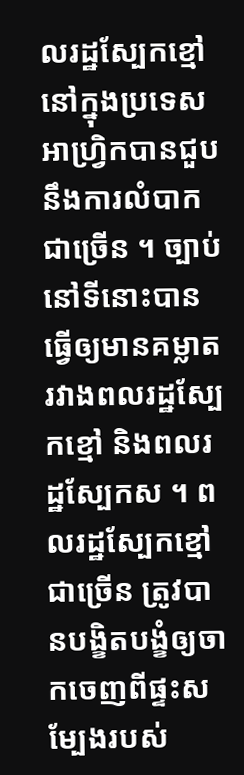លរដ្ឋស្បែកខ្មៅនៅក្នុងប្រទេសអាហ្រ្វិកបានជួបនឹងការលំបាកជាច្រើន ។ ច្បាប់នៅទីនោះបានធ្វើឲ្យមានគម្លាតរវាងពលរដ្ឋស្បែកខ្មៅ និងពលរដ្ឋស្បែកស ។ ពលរដ្ឋស្បែកខ្មៅជាច្រើន ត្រូវបានបង្ខិតបង្ខំឲ្យចាកចេញពីផ្ទះសម្បែងរបស់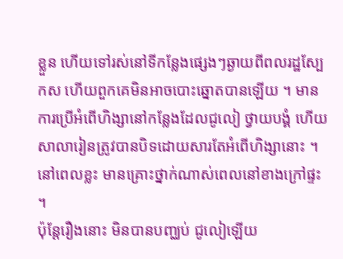ខ្លួន ហើយទៅរស់នៅទីកន្លែងផ្សេងៗឆ្ងាយពីពលរដ្ឋស្បែកស ហើយពួកគេមិនអាចបោះឆ្នោតបានឡើយ ។ មានការប្រើអំពើហិង្សានៅកន្លែងដែលជូលៀ ថ្វាយបង្គំ ហើយសាលារៀនត្រូវបានបិទដោយសារតែអំពើហិង្សានោះ ។ នៅពេលខ្លះ មានគ្រោះថ្នាក់ណាស់ពេលនៅខាងក្រៅផ្ទះ ។
ប៉ុន្តែរឿងនោះ មិនបានបញ្ឈប់ ជូលៀឡើយ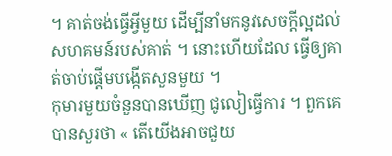។ គាត់ចង់ធ្វើអ្វីមួយ ដើម្បីនាំមកនូវសេចក្តីល្អដល់សហគមន៍របស់គាត់ ។ នោះហើយដែល ធ្វើឲ្យគាត់ចាប់ផ្តើមបង្កើតសួនមួយ ។
កុមារមួយចំនួនបានឃើញ ជូលៀធ្វើការ ។ ពួកគេបានសួរថា « តើយើងអាចជួយ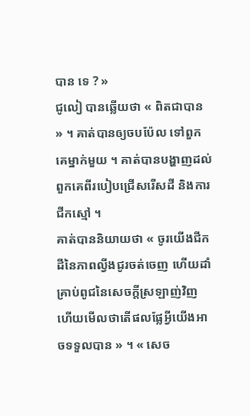បាន ទេ ? »
ជូលៀ បានឆ្លើយថា « ពិតជាបាន » ។ គាត់បានឲ្យចបប៉ែល ទៅពួកគេម្នាក់មួយ ។ គាត់បានបង្ហាញដល់ពួកគេពីរបៀបជ្រើសរើសដី និងការជីកស្មៅ ។
គាត់បាននិយាយថា « ចូរយើងជីកដីនៃភាពល្វីងជូរចត់ចេញ ហើយដាំគ្រាប់ពូជនៃសេចក្តីស្រឡាញ់វិញ ហើយមើលថាតើផលផ្លែអ្វីយើងអាចទទួលបាន » ។ « សេច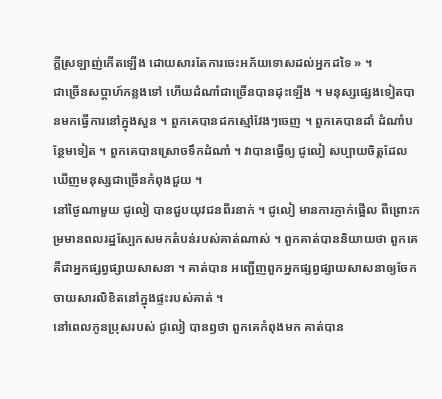ក្តីស្រឡាញ់កើតឡើង ដោយសារតែការចេះអភ័យទោសដល់អ្នកដទៃ » ។
ជាច្រើនសប្តាហ៍កន្លងទៅ ហើយដំណាំជាច្រើនបានដុះឡើង ។ មនុស្សផ្សេងទៀតបានមកធ្វើការនៅក្នុងសួន ។ ពួកគេបានដកស្មៅវែងៗចេញ ។ ពួកគេបានដាំ ដំណាំបន្ថែមទៀត ។ ពួកគេបានស្រោចទឹកដំណាំ ។ វាបានធ្វើឲ្យ ជូលៀ សប្បាយចិត្តដែលឃើញមនុស្សជាច្រើនកំពុងជួយ ។
នៅថ្ងៃណាមួយ ជូលៀ បានជួបយុវជនពីរនាក់ ។ ជូលៀ មានការភ្ញាក់ផ្អើល ពីព្រោះកម្រមានពលរដ្ឋស្បែកសមកតំបន់របស់គាត់ណាស់ ។ ពួកគាត់បាននិយាយថា ពួកគេគឺជាអ្នកផ្សព្វផ្សាយសាសនា ។ គាត់បាន អញ្ជើញពួកអ្នកផ្សព្វផ្សាយសាសនាឲ្យចែកចាយសារលិខិតនៅក្នុងផ្ទះរបស់គាត់ ។
នៅពេលកូនប្រុសរបស់ ជូលៀ បានឭថា ពួកគេកំពុងមក គាត់បាន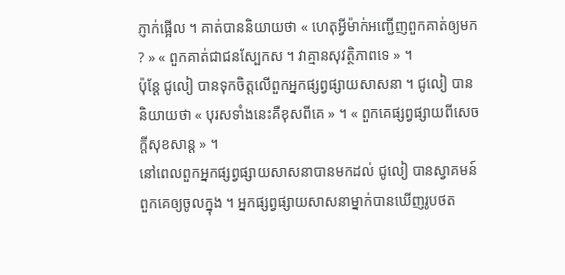ភ្ញាក់ផ្អើល ។ គាត់បាននិយាយថា « ហេតុអ្វីម៉ាក់អញ្ជើញពួកគាត់ឲ្យមក ? » « ពួកគាត់ជាជនស្បែកស ។ វាគ្មានសុវត្ថិភាពទេ » ។
ប៉ុន្តែ ជូលៀ បានទុកចិត្តលើពួកអ្នកផ្សព្វផ្សាយសាសនា ។ ជូលៀ បាននិយាយថា « បុរសទាំងនេះគឺខុសពីគេ » ។ « ពួកគេផ្សព្វផ្សាយពីសេចក្តីសុខសាន្ត » ។
នៅពេលពួកអ្នកផ្សព្វផ្សាយសាសនាបានមកដល់ ជូលៀ បានស្វាគមន៍ពួកគេឲ្យចូលក្នុង ។ អ្នកផ្សព្វផ្សាយសាសនាម្នាក់បានឃើញរូបថត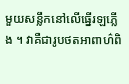មួយសន្លឹកនៅលើធ្នើរឡភ្លើង ។ វាគឺជារូបថតអាពាហ៌ពិ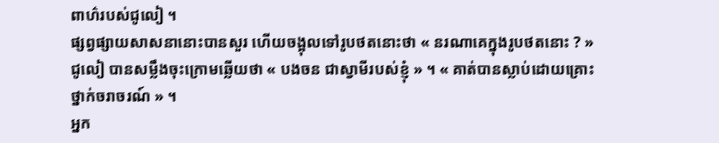ពាហ៌របស់ជូលៀ ។
ផ្សព្វផ្សាយសាសនានោះបានសួរ ហើយចង្អុលទៅរូបថតនោះថា « នរណាគេក្នុងរូបថតនោះ ? »
ជូលៀ បានសម្លឹងចុះក្រោមឆ្លើយថា « បងចន ជាស្វាមីរបស់ខ្ញុំ » ។ « គាត់បានស្លាប់ដោយគ្រោះថ្នាក់ចរាចរណ៍ » ។
អ្នក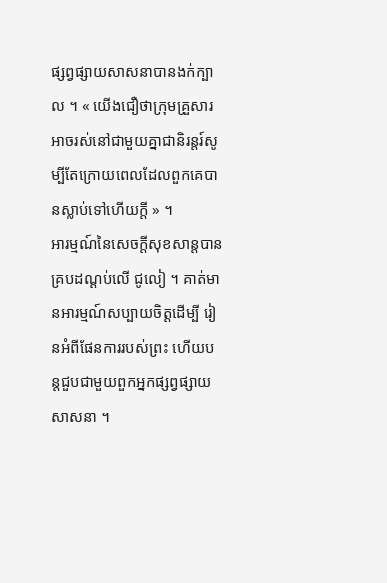ផ្សព្វផ្សាយសាសនាបានងក់ក្បាល ។ « យើងជឿថាក្រុមគ្រួសារអាចរស់នៅជាមួយគ្នាជានិរន្តរ៍សូម្បីតែក្រោយពេលដែលពួកគេបានស្លាប់ទៅហើយក្តី » ។
អារម្មណ៍នៃសេចក្តីសុខសាន្តបានគ្របដណ្តប់លើ ជូលៀ ។ គាត់មានអារម្មណ៍សប្បាយចិត្តដើម្បី រៀនអំពីផែនការរបស់ព្រះ ហើយបន្តជួបជាមួយពួកអ្នកផ្សព្វផ្សាយសាសនា ។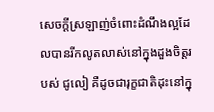សេចក្តីស្រឡាញ់ចំពោះដំណឹងល្អដែលបានរីកលូតលាស់នៅក្នុងដួងចិត្តរបស់ ជូលៀ គឺដូចជារុក្ខជាតិដុះនៅក្នុ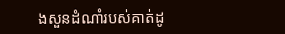ងសួនដំណាំរបស់គាត់ដូ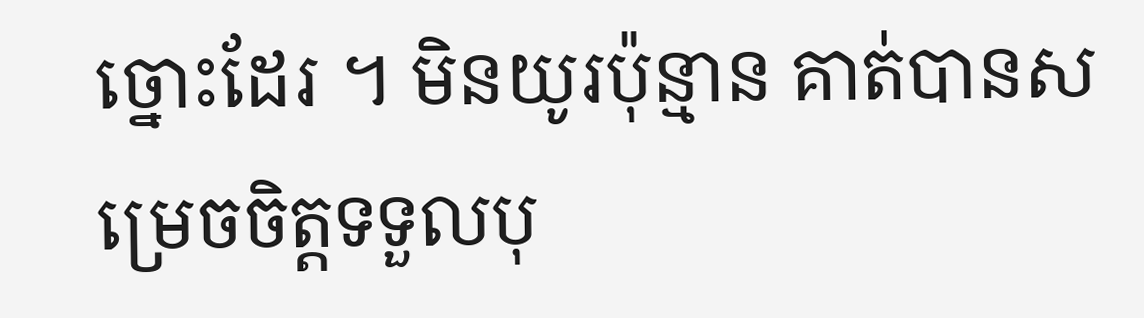ច្នោះដែរ ។ មិនយូរប៉ុន្មាន គាត់បានសម្រេចចិត្តទទួលបុ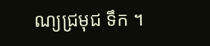ណ្យជ្រមុជ ទឹក ។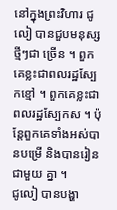នៅក្នុងព្រះវិហារ ជូលៀ បានជួបមនុស្សថ្មីៗជា ច្រើន ។ ពួកគេខ្លះជាពលរដ្ឋស្បែកខ្មៅ ។ ពួកគេខ្លះជាពលរដ្ឋស្បែកស ។ ប៉ុន្តែពួកគេទាំងអស់បានបម្រើ និងបានរៀនជាមួយ គ្នា ។
ជូលៀ បានបង្ហា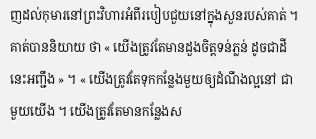ញដល់កុមារនៅព្រះវិហារអំពីរបៀបជួយនៅក្នុងសួនរបស់គាត់ ។ គាត់បាននិយាយ ថា « យើងត្រូវតែមានដួងចិត្តទន់ភ្លន់ ដូចជាដីនេះអញ្ជឹង » ។ « យើងត្រូវតែទុកកន្លែងមួយឲ្យដំណឹងល្អនៅ ជាមួយយើង ។ យើងត្រូវតែមានកន្លែងស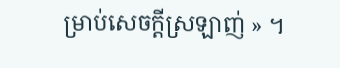ម្រាប់សេចក្តីស្រឡាញ់ » ។